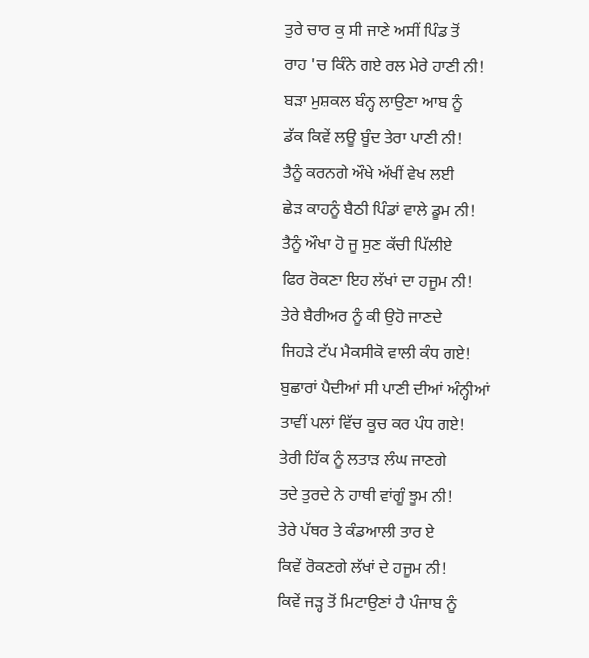ਤੁਰੇ ਚਾਰ ਕੁ ਸੀ ਜਾਣੇ ਅਸੀਂ ਪਿੰਡ ਤੋਂ
ਰਾਹ 'ਚ ਕਿੰਨੇ ਗਏ ਰਲ ਮੇਰੇ ਹਾਣੀ ਨੀ!
ਬੜਾ ਮੁਸ਼ਕਲ ਬੰਨ੍ਹ ਲਾਉਣਾ ਆਬ ਨੂੰ
ਡੱਕ ਕਿਵੇਂ ਲਊ ਬੂੰਦ ਤੇਰਾ ਪਾਣੀ ਨੀ!
ਤੈਨੂੰ ਕਰਨਗੇ ਔਖੇ ਅੱਖੀਂ ਵੇਖ ਲਈ
ਛੇੜ ਕਾਹਨੂੰ ਬੈਠੀ ਪਿੰਡਾਂ ਵਾਲੇ ਡੂਮ ਨੀ!
ਤੈਨੂੰ ਔਖਾ ਹੋ ਜੂ ਸੁਣ ਕੱਚੀ ਪਿੱਲੀਏ
ਫਿਰ ਰੋਕਣਾ ਇਹ ਲੱਖਾਂ ਦਾ ਹਜੂਮ ਨੀ!
ਤੇਰੇ ਬੈਰੀਅਰ ਨੂੰ ਕੀ ਉਹੋ ਜਾਣਦੇ
ਜਿਹੜੇ ਟੱਪ ਮੈਕਸੀਕੋ ਵਾਲੀ ਕੰਧ ਗਏ!
ਬੁਛਾਰਾਂ ਪੈਦੀਆਂ ਸੀ ਪਾਣੀ ਦੀਆਂ ਅੰਨ੍ਹੀਆਂ
ਤਾਵੀਂ ਪਲਾਂ ਵਿੱਚ ਕੂਚ ਕਰ ਪੰਧ ਗਏ!
ਤੇਰੀ ਹਿੱਕ ਨੂੰ ਲਤਾੜ ਲੰਘ ਜਾਣਗੇ
ਤਦੇ ਤੁਰਦੇ ਨੇ ਹਾਥੀ ਵਾਂਗੂੰ ਝੂਮ ਨੀ!
ਤੇਰੇ ਪੱਥਰ ਤੇ ਕੰਡਆਲੀ ਤਾਰ ਏ
ਕਿਵੇਂ ਰੋਕਣਗੇ ਲੱਖਾਂ ਦੇ ਹਜੂਮ ਨੀ!
ਕਿਵੇਂ ਜੜ੍ਹ ਤੋਂ ਮਿਟਾਉਣਾਂ ਹੈ ਪੰਜਾਬ ਨੂੰ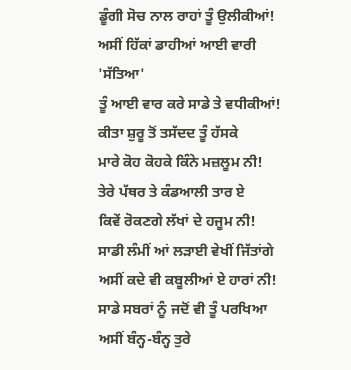ਡੂੰਗੀ ਸੋਚ ਨਾਲ ਰਾਹਾਂ ਤੂੰ ਉਲੀਕੀਆਂ!
ਅਸੀਂ ਹਿੱਕਾਂ ਡਾਹੀਆਂ ਆਈ ਵਾਰੀ 'ਸੱਤਿਆ'
ਤੂੰ ਆਈ ਵਾਰ ਕਰੇ ਸਾਡੇ ਤੇ ਵਧੀਕੀਆਂ!
ਕੀਤਾ ਸ਼ੁਰੂ ਤੋਂ ਤਸੱਦਦ ਤੂੰ ਹੱਸਕੇ
ਮਾਰੇ ਕੋਹ ਕੋਹਕੇ ਕਿੰਨੇ ਮਜ਼ਲੂਮ ਨੀ!
ਤੇਰੇ ਪੱਥਰ ਤੇ ਕੰਡਆਲੀ ਤਾਰ ਏ
ਕਿਵੇਂ ਰੋਕਣਗੇ ਲੱਖਾਂ ਦੇ ਹਜੂਮ ਨੀ!
ਸਾਡੀ ਲੰਮੀਂ ਆਂ ਲੜਾਈ ਵੇਖੀਂ ਜਿੱਤਾਂਗੇ
ਅਸੀਂ ਕਦੇ ਵੀ ਕਬੂਲੀਆਂ ਏ ਹਾਰਾਂ ਨੀ!
ਸਾਡੇ ਸਬਰਾਂ ਨੂੰ ਜਦੋਂ ਵੀ ਤੂੰ ਪਰਖਿਆ
ਅਸੀਂ ਬੰਨ੍ਹ-ਬੰਨ੍ਹ ਤੁਰੇ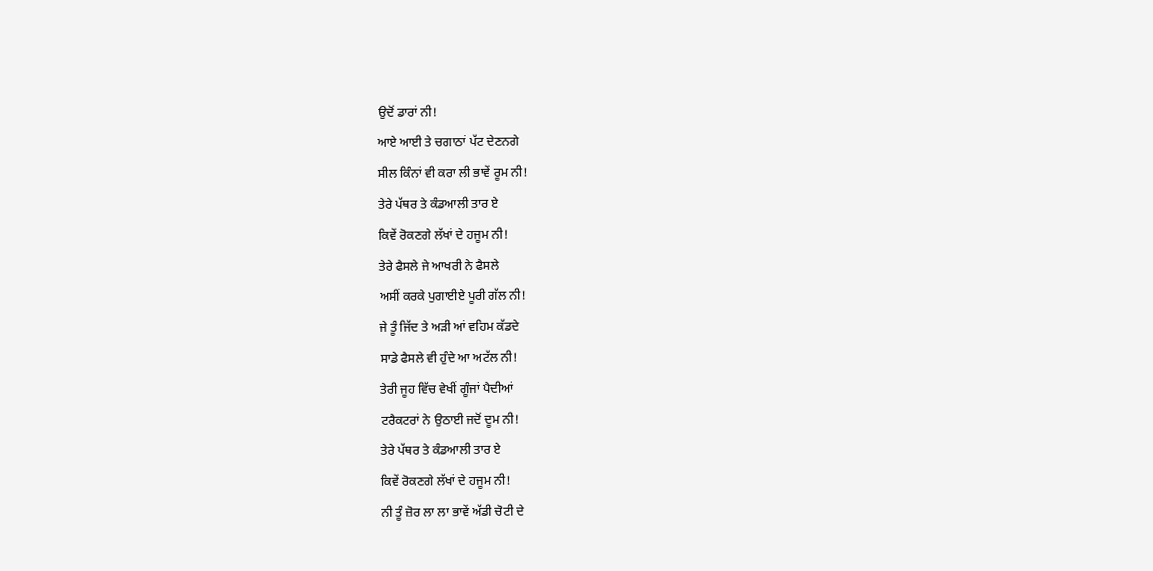ਉਦੋਂ ਡਾਰਾਂ ਨੀ!
ਆਏ ਆਈ ਤੇ ਚਗਾਠਾਂ ਪੱਟ ਦੇਣਨਗੇ
ਸੀਲ ਕਿੰਨਾਂ ਵੀ ਕਰਾ ਲੀ ਭਾਵੇਂ ਰੂਮ ਨੀ!
ਤੇਰੇ ਪੱਥਰ ਤੇ ਕੰਡਆਲੀ ਤਾਰ ਏ
ਕਿਵੇਂ ਰੋਕਣਗੇ ਲੱਖਾਂ ਦੇ ਹਜੂਮ ਨੀ!
ਤੇਰੇ ਫੈਸਲੇ ਜੇ ਆਖਰੀ ਨੇ ਫੈਸਲੇ
ਅਸੀਂ ਕਰਕੇ ਪੁਗਾਈਏ ਪੂਰੀ ਗੱਲ ਨੀ!
ਜੇ ਤੂੰ ਜਿੱਦ ਤੇ ਅੜੀ ਆਂ ਵਹਿਮ ਕੱਡਦੇ
ਸਾਡੇ ਫੈਸਲੇ ਵੀ ਹੁੰਦੇ ਆ ਅਟੱਲ ਨੀ!
ਤੇਰੀ ਜੂਹ ਵਿੱਚ ਵੇਖੀਂ ਗੂੰਜਾਂ ਪੈਦੀਆਂ
ਟਰੈਕਟਰਾਂ ਨੇ ਉਠਾਈ ਜਦੋਂ ਦੂਮ ਨੀ!
ਤੇਰੇ ਪੱਥਰ ਤੇ ਕੰਡਆਲੀ ਤਾਰ ਏ
ਕਿਵੇਂ ਰੋਕਣਗੇ ਲੱਖਾਂ ਦੇ ਹਜੂਮ ਨੀ!
ਨੀ ਤੂੰ ਜ਼ੋਰ ਲਾ ਲਾ ਭਾਵੇਂ ਅੱਡੀ ਚੋਟੀ ਦੇ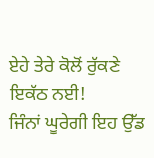ਏਹੇ ਤੇਰੇ ਕੋਲੋਂ ਰੁੱਕਣੇ ਇਕੱਠ ਨਈ!
ਜਿੰਨਾਂ ਘੂਰੇਗੀ ਇਹ ਉੱਡ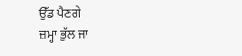ਉੱਡ ਪੈਣਗੇ
ਜ਼ਮ੍ਹਾ ਭੁੱਲ ਜਾ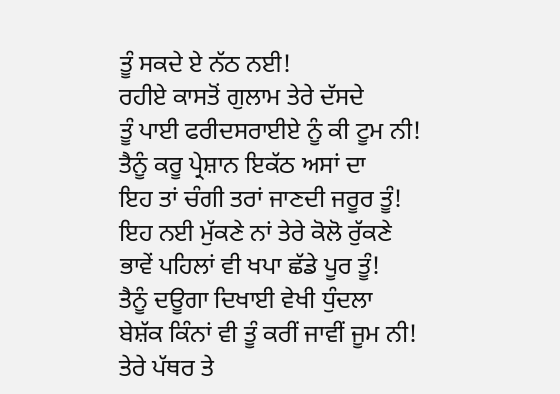ਤੂੰ ਸਕਦੇ ਏ ਨੱਠ ਨਈ!
ਰਹੀਏ ਕਾਸਤੋਂ ਗੁਲਾਮ ਤੇਰੇ ਦੱਸਦੇ
ਤੂੰ ਪਾਈ ਫਰੀਦਸਰਾਈਏ ਨੂੰ ਕੀ ਟੂਮ ਨੀ!
ਤੈਨੂੰ ਕਰੂ ਪ੍ਰੇਸ਼ਾਨ ਇਕੱਠ ਅਸਾਂ ਦਾ
ਇਹ ਤਾਂ ਚੰਗੀ ਤਰਾਂ ਜਾਣਦੀ ਜਰੂਰ ਤੂੰ!
ਇਹ ਨਈ ਮੁੱਕਣੇ ਨਾਂ ਤੇਰੇ ਕੋਲੋ ਰੁੱਕਣੇ
ਭਾਵੇਂ ਪਹਿਲਾਂ ਵੀ ਖਪਾ ਛੱਡੇ ਪੂਰ ਤੂੰ!
ਤੈਨੂੰ ਦਊਗਾ ਦਿਖਾਈ ਵੇਖੀ ਧੁੰਦਲਾ
ਬੇਸ਼ੱਕ ਕਿੰਨਾਂ ਵੀ ਤੂੰ ਕਰੀਂ ਜਾਵੀਂ ਜੂਮ ਨੀ!
ਤੇਰੇ ਪੱਥਰ ਤੇ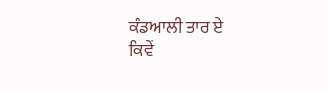ਕੰਡਆਲੀ ਤਾਰ ਏ
ਕਿਵੇਂ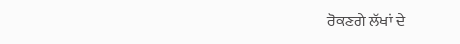ਰੋਕਣਗੇ ਲੱਖਾਂ ਦੇ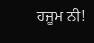ਹਜੂਮ ਨੀ!